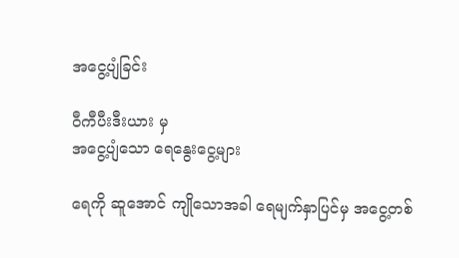အငွေ့ပျံခြင်း

ဝီကီပီးဒီးယား မှ
အငွေ့ပျံသော ရေနွေးငွေ့များ

ရေကို ဆူအောင် ကျိုသောအခါ ရေမျက်နှာပြင်မှ အငွေ့တစ်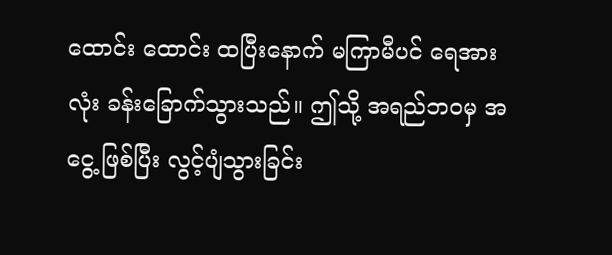ထောင်း ထောင်း ထပြီးနောက် မကြာမီပင် ရေအားလုံး ခန်းခြောက်သွားသည်။ ဤသို့ အရည်ဘဝမှ အငွေ့ ဖြစ်ပြီး လွင့်ပျံသွားခြင်း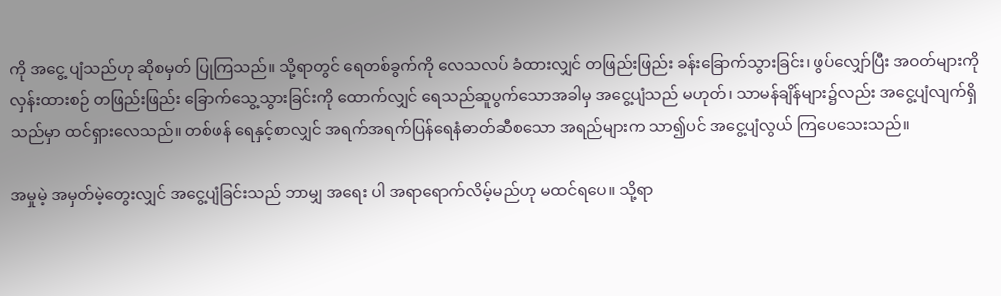ကို အငွေ့ ပျံသည်ဟု ဆိုစမှတ် ပြုကြသည်။ သို့ရာတွင် ရေတစ်ခွက်ကို လေသလပ် ခံထားလျှင် တဖြည်းဖြည်း ခန်းခြောက်သွားခြင်း၊ ဖွပ်လျှော်ပြီး အဝတ်များကို လှန်းထားစဉ် တဖြည်းဖြည်း ခြောက်သွေ့သွားခြင်းကို ထောက်လျှင် ရေသည်ဆူပွက်သောအခါမှ အငွေ့ပျံသည် မဟုတ်၊ သာမန်ချိန်များ၌လည်း အငွေ့ပျံလျက်ရှိသည်မှာ ထင်ရှားလေသည်။ တစ်ဖန် ရေနှင့်စာလျှင် အရက်အရက်ပြန်ရေနံဓာတ်ဆီစသော အရည်များက သာ၍ပင် အငွေ့ပျံလွယ် ကြပေသေးသည်။

အမှုမဲ့ အမှတ်မဲ့တွေးလျှင် အငွေ့ပျံခြင်းသည် ဘာမျှ အရေး ပါ အရာရောက်လိမ့်မည်ဟု မထင်ရပေ။ သို့ရာ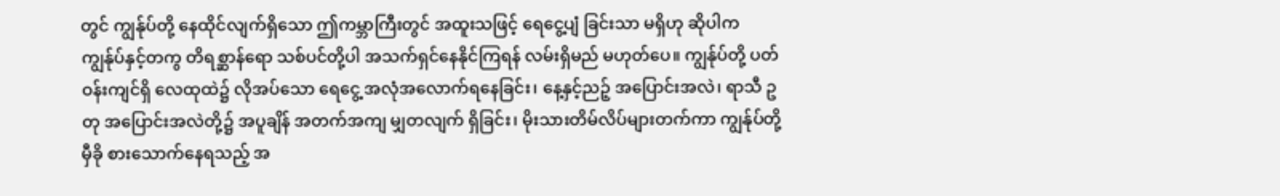တွင် ကျွန်ုပ်တို့ နေထိုင်လျက်ရှိသော ဤကမ္ဘာကြီးတွင် အထူးသဖြင့် ရေငွေ့ပျံ ခြင်းသာ မရှိဟု ဆိုပါက ကျွန်ုပ်နှင့်တကွ တိရစ္ဆာန်ရော သစ်ပင်တို့ပါ အသက်ရှင်နေနိုင်ကြရန် လမ်းရှိမည် မဟုတ်ပေ။ ကျွန်ုပ်တို့ ပတ်ဝန်းကျင်ရှိ လေထုထဲ၌ လိုအပ်သော ရေငွေ့ အလုံအလောက်ရနေခြင်း၊ နေ့နှင့်ညဉ့် အပြောင်းအလဲ၊ ရာသီ ဥတု အပြောင်းအလဲတို့၌ အပူချိန် အတက်အကျ မျှတလျက် ရှိခြင်း၊ မိုးသားတိမ်လိပ်များတက်ကာ ကျွန်ုပ်တို့ မှီခို စားသောက်နေရသည့် အ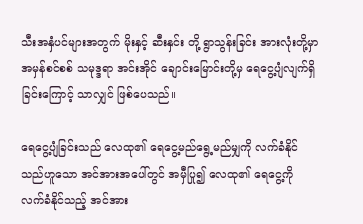သီးအနှံပင်များအတွက် မိုးနှင့် ဆီးနှင်း တို့ ရွာသွန်းခြင်း အားလုံးတို့မှာ အမှန်စင်စစ် သမုဒ္ဒရာ အင်းအိုင် ချောင်းမြောင်းတို့မှ ရေငွေ့ပျံလျက်ရှိခြင်းကြောင့် သာလျှင် ဖြစ်ပေသည်။

ရေငွေ့ပျံခြင်းသည် လေထု၏ ရေငွေ့မည်ရွေ့မည်မျှကို လက်ခံနိုင်သည်ဟူသော အင်အားအပေါ်တွင် အမှီပြု၍ လေထု၏ ရေငွေ့ကို လက်ခံနိုင်သည့် အင်အား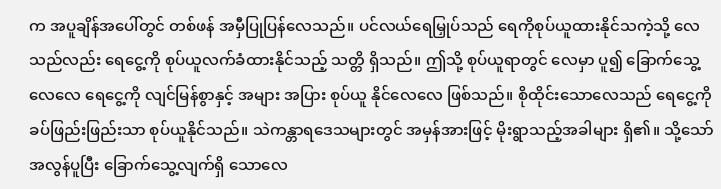က အပူချိန်အပေါ်တွင် တစ်ဖန် အမှီပြုပြန်လေသည်။ ပင်လယ်ရေမြှုပ်သည် ရေကိုစုပ်ယူထားနိုင်သကဲ့သို့ လေ သည်လည်း ရေငွေ့ကို စုပ်ယူလက်ခံထားနိုင်သည့် သတ္တိ ရှိသည်။ ဤသို့ စုပ်ယူရာတွင် လေမှာ ပူ၍ ခြောက်သွေ့ လေလေ ရေငွေ့ကို လျင်မြန်စွာနှင့် အများ အပြား စုပ်ယူ နိုင်လေလေ ဖြစ်သည်။ စိုထိုင်းသောလေသည် ရေငွေ့ကို ခပ်ဖြည်းဖြည်းသာ စုပ်ယူနိုင်သည်။ သဲကန္တာရဒေသများတွင် အမှန်အားဖြင့် မိုးရွာသည့်အခါများ ရှိ၏။ သို့သော် အလွန်ပူပြီး ခြောက်သွေ့လျက်ရှိ သောလေ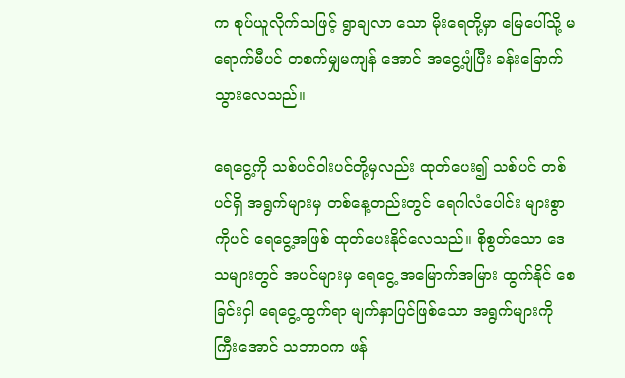က စုပ်ယူလိုက်သဖြင့် ရွာချလာ သော မိုးရေတို့မှာ မြေပေါ်သို့ မရောက်မီပင် တစက်မျှမကျန် အောင် အငွေ့ပျံပြီး ခန်းခြောက်သွားလေသည်။

ရေငွေ့ကို သစ်ပင်ဝါးပင်တို့မှလည်း ထုတ်ပေး၍ သစ်ပင် တစ်ပင်ရှိ အရွက်များမှ တစ်နေ့တည်းတွင် ရေဂါလံပေါင်း များစွာကိုပင် ရေငွေ့အဖြစ် ထုတ်ပေးနိုင်လေသည်။ စိုစွတ်သော ဒေသများတွင် အပင်များမှ ရေငွေ့ အမြောက်အမြား ထွက်နိုင် စေခြင်းငှါ ရေငွေ့ထွက်ရာ မျက်နှာပြင်ဖြစ်သော အရွက်များကို ကြီးအောင် သဘာဝက ဖန်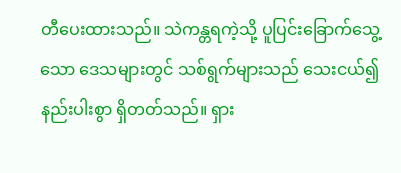တီပေးထားသည်။ သဲကန္တရကဲ့သို့ ပူပြင်းခြောက်သွေ့သော ဒေသများတွင် သစ်ရွက်များသည် သေးငယ်၍ နည်းပါးစွာ ရှိတတ်သည်။ ရှား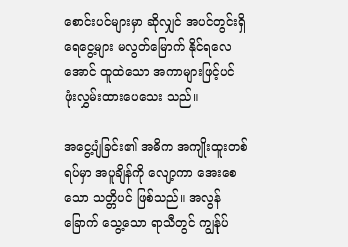စောင်းပင်များမှာ ဆိုလျှင် အပင်တွင်းရှိ ရေငွေ့များ မလွတ်မြောက် နိုင်ရလေ အောင် ထူထဲသော အကာများဖြင့်ပင် ဖုံးလွှမ်းထားပေသေး သည်။

အငွေ့ပျံခြင်း၏ အဓိက အကျိုးထူးတစ်ရပ်မှာ အပူချိန်ကို လျော့ကာ အေးစေသော သတ္တိပင် ဖြစ်သည်။ အလွန်ခြောက် သွေ့သော ရာသီတွင် ကျွန်ုပ်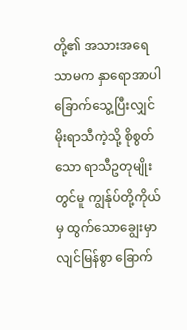တို့၏ အသားအရေသာမက နှာရောအာပါ ခြောက်သွေ့ပြီးလျှင် မိုးရာသီကဲ့သို့ စိုစွတ်သော ရာသီဥတုမျိုးတွင်မူ ကျွန်ုပ်တို့ကိုယ်မှ ထွက်သောချွေးမှာ လျင်မြန်စွာ ခြောက်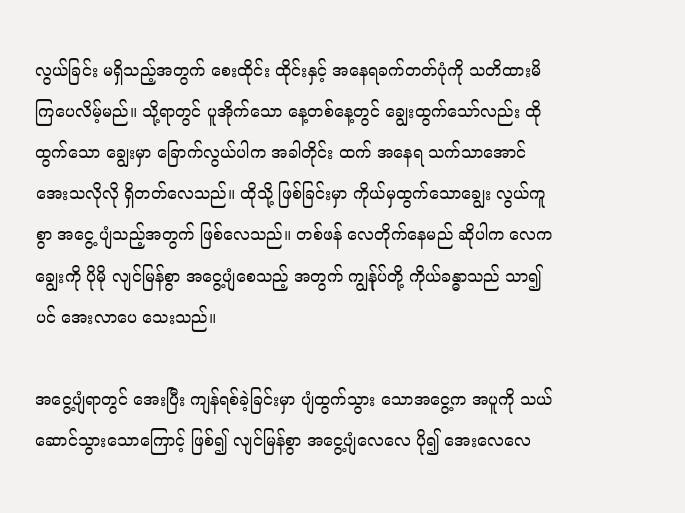လွယ်ခြင်း မရှိသည့်အတွက် စေးထိုင်း ထိုင်းနှင့် အနေရခက်တတ်ပုံကို သတိထားမိကြပေလိမ့်မည်။ သို့ရာတွင် ပူအိုက်သော နေ့တစ်နေ့တွင် ချွေးထွက်သော်လည်း ထိုထွက်သော ချွေးမှာ ခြောက်လွယ်ပါက အခါတိုင်း ထက် အနေရ သက်သာအောင် အေးသလိုလို ရှိတတ်လေသည်။ ထိုသို့ ဖြစ်ခြင်းမှာ ကိုယ်မှထွက်သောချွေး လွယ်ကူစွာ အငွေ့ ပျံသည့်အတွက် ဖြစ်လေသည်။ တစ်ဖန် လေတိုက်နေမည် ဆိုပါက လေက ချွေးကို ပိုမို လျင်မြန်စွာ အငွေ့ပျံစေသည့် အတွက် ကျွန်ုပ်တို့ ကိုယ်ခန္ဓာသည် သာ၍ပင် အေးလာပေ သေးသည်။

အငွေ့ပျံရာတွင် အေးပြီး ကျန်ရစ်ခဲ့ခြင်းမှာ ပျံထွက်သွား သောအငွေ့က အပူကို သယ်ဆောင်သွားသောကြောင့် ဖြစ်၍ လျင်မြန်စွာ အငွေ့ပျံလေလေ ပို၍ အေးလေလေ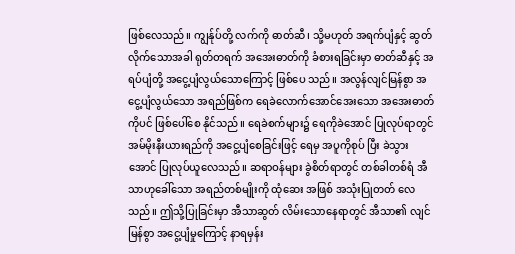ဖြစ်လေသည်။ ကျွန်ုပ်တို့ လက်ကို ဓာတ်ဆီ၊ သို့မဟုတ် အရက်ပျံနှင့် ဆွတ် လိုက်သောအခါ ရုတ်တရက် အအေးဓာတ်ကို ခံစားရခြင်းမှာ ဓာတ်ဆီနှင့် အရပ်ပျံတို့ အငွေ့ပျံလွယ်သောကြောင့် ဖြစ်ပေ သည်။ အလွန်လျင်မြန်စွာ အငွေ့ပျံလွယ်သော အရည်ဖြစ်က ရေခဲလောက်အောင်အေးသော အအေးဓာတ်ကိုပင် ဖြစ်ပေါ်စေ နိုင်သည်။ ရေခဲစက်များ၌ ရေကိုခဲအောင် ပြုလုပ်ရာတွင် အမ်မိုးနီးယားရည်ကို အငွေ့ပျံစေခြင်းဖြင့် ရေမှ အပူကိုစုပ် ပြီး ခဲသွားအောင် ပြုလုပ်ယူလေသည်။ ဆရာဝန်များ ခွဲစိတ်ရာတွင် တစ်ခါတစ်ရံ အီသာဟုခေါ်သော အရည်တစ်မျိုးကို ထုံဆေး အဖြစ် အသုံးပြုတတ် လေသည်။ ဤသို့ပြုခြင်းမှာ အီသာဆွတ် လိမ်းသောနေရာတွင် အီသာ၏ လျင်မြန်စွာ အငွေ့ပျံမှုကြောင့် နာရမှန်း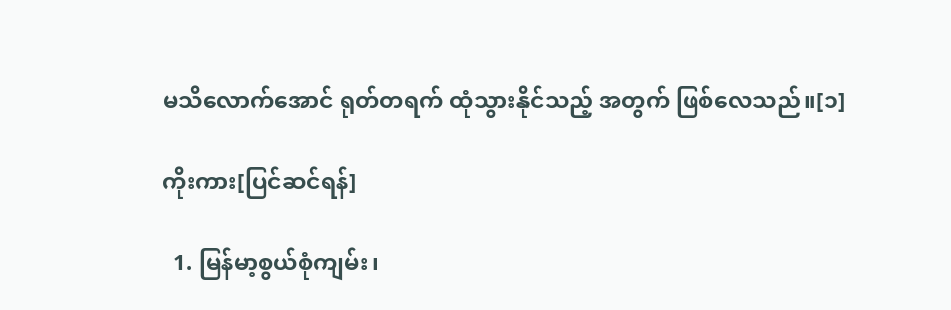မသိလောက်အောင် ရုတ်တရက် ထုံသွားနိုင်သည့် အတွက် ဖြစ်လေသည်။[၁]

ကိုးကား[ပြင်ဆင်ရန်]

  1. မြန်မာ့စွယ်စုံကျမ်း၊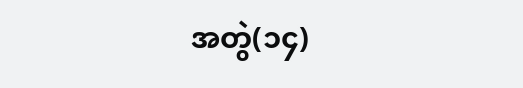အတွဲ(၁၄)